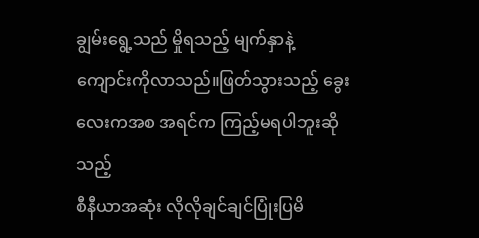ချွမ်းရွေ့သည် မှိုရသည့် မျက်နှာနဲ့
ကျောင်းကိုလာသည်။ဖြတ်သွားသည့် ခွေးလေးကအစ အရင်က ကြည့်မရပါဘူးဆိုသည့်
စီနီယာအဆုံး လိုလိုချင်ချင်ပြုံးပြမိ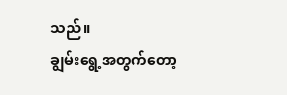သည်။
ချွမ်းရွေ့အတွက်တော့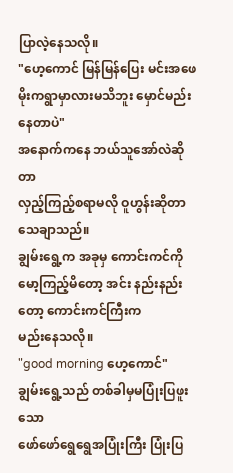ပြာလဲ့နေသလို။
"ဟေ့ကောင် မြန်မြန်ပြေး မင်းအဖေ
မိုးကရွာမှာလားမသိဘူး မှောင်မည်းနေတာပဲ"
အနောက်ကနေ ဘယ်သူအော်လဲဆိုတာ
လှည့်ကြည့်စရာမလို ဝူဟွန်းဆိုတာသေချာသည်။
ချွမ်းရွေ့က အခုမှ ကောင်းကင်ကို မော့ကြည့်မိတော့ အင်း နည်းနည်းတော့ ကောင်းကင်ကြီးက
မည်းနေသလို။
"good morning ဟေ့ကောင်"
ချွမ်းရွေ့သည် တစ်ခါမှမပြုံးပြဖူးသော
ဖော်ဖော်ရွေရွေအပြုံးကြီး ပြုံးပြ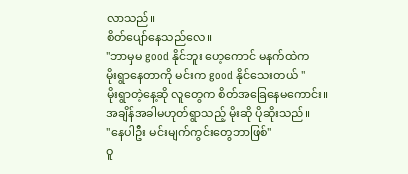လာသည်။
စိတ်ပျော်နေသည်လေ။
"ဘာမှမ good နိုင်ဘူး ဟေ့ကောင် မနက်ထဲက
မိုးရွာနေတာကို မင်းက good နိုင်သေးတယ် "
မိုးရွာတဲ့နေ့ဆို လူတွေက စိတ်အခြေနေမကောင်း။
အချိန်အခါမဟုတ်ရွာသည့် မိုးဆို ပိုဆိုးသည်။
"နေပါဦး မင်းမျက်ကွင်းတွေဘာဖြစ်"
ဝူ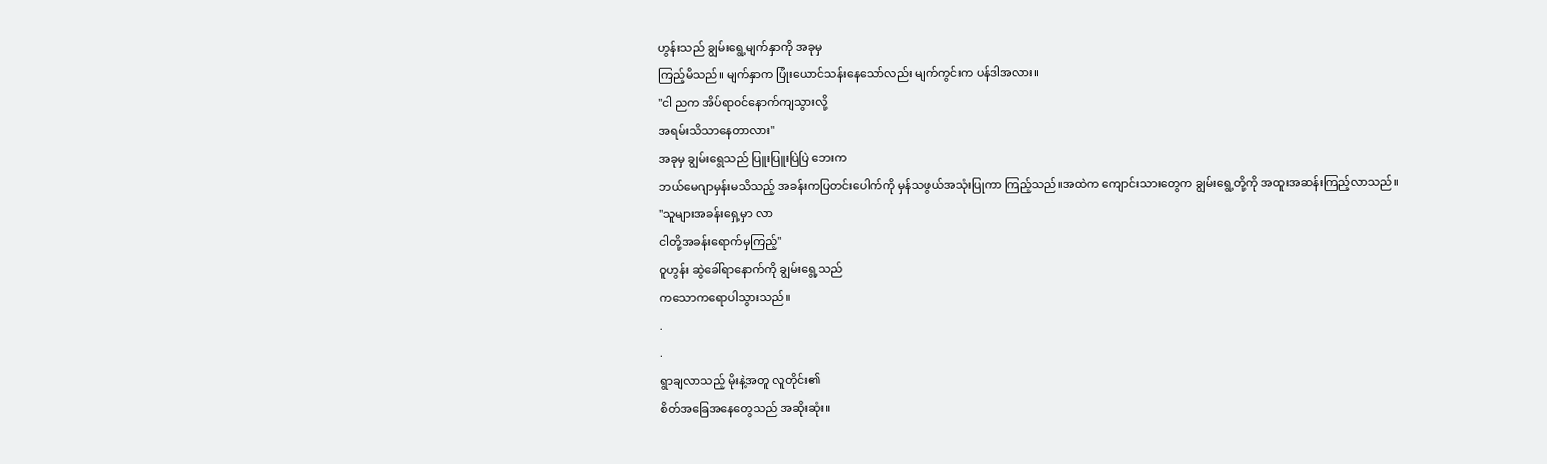ဟွန်းသည် ချွမ်းရွေ့မျက်နှာကို အခုမှ
ကြည့်မိသည်။ မျက်နှာက ပြုံးယောင်သန်းနေသော်လည်း မျက်ကွင်းက ပန်ဒါအလား။
"ငါ ညက အိပ်ရာ၀င်နောက်ကျသွားလို့
အရမ်းသိသာနေတာလား"
အခုမှ ချွမ်းရွေသည် ပြူးပြူးပြဲပြဲ ဘေးက
ဘယ်မေဂျာမှန်းမသိသည့် အခန်းကပြတင်းပေါက်ကို မှန်သဖွယ်အသုံးပြုကာ ကြည့်သည်။အထဲက ကျောင်းသားတွေက ချွမ်းရွေ့တို့ကို အထူးအဆန်းကြည့်လာသည်။
"သူများအခန်းရှေ့မှာ လာ
ငါတို့အခန်းရောက်မှကြည့်"
ဝူဟွန်း ဆွဲခေါ်ရာနောက်ကို ချွမ်းရွေ့သည်
ကသောကရောပါသွားသည်။
.
.
ရွာချလာသည့် မိုးနဲ့အတူ လူတိုင်း၏
စိတ်အခြေအနေတွေသည် အဆိုးဆုံး။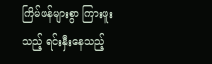ကြိမ်ဖန်များစွာ ကြားဖူးသည့် ရင်းနှီးနေသည့်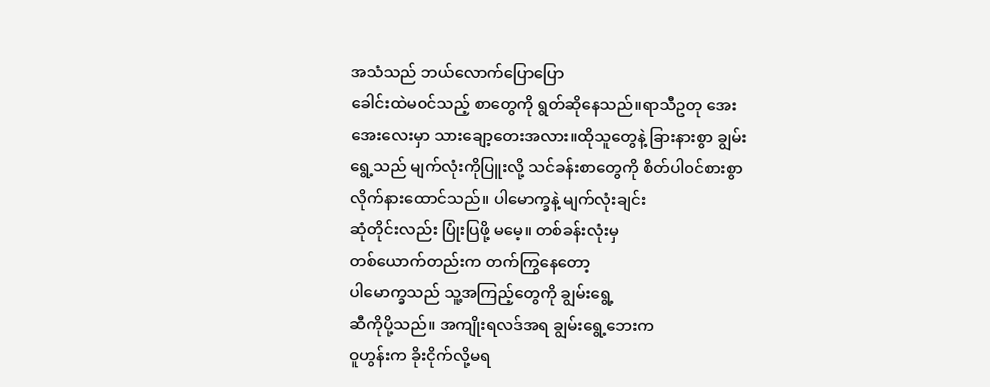အသံသည် ဘယ်လောက်ပြောပြော
ခေါင်းထဲမ၀င်သည့် စာတွေကို ရွတ်ဆိုနေသည်။ရာသီဥတု အေးအေးလေးမှာ သားချော့တေးအလား။ထိုသူတွေနဲ့ ခြားနားစွာ ချွမ်းရွေ့သည် မျက်လုံးကိုပြူးလို့ သင်ခန်းစာတွေကို စိတ်ပါ၀င်စားစွာ
လိုက်နားထောင်သည်။ ပါမောက္ခနဲ့ မျက်လုံးချင်း
ဆုံတိုင်းလည်း ပြုံးပြဖို့ မမေ့။ တစ်ခန်းလုံးမှ
တစ်ယောက်တည်းက တက်ကြွနေတော့
ပါမောက္ခသည် သူ့အကြည့်တွေကို ချွမ်းရွေ့
ဆီကိုပို့သည်။ အကျိုးရလဒ်အရ ချွမ်းရွေ့ဘေးက
ဝူဟွန်းက ခိုးငိုက်လို့မရ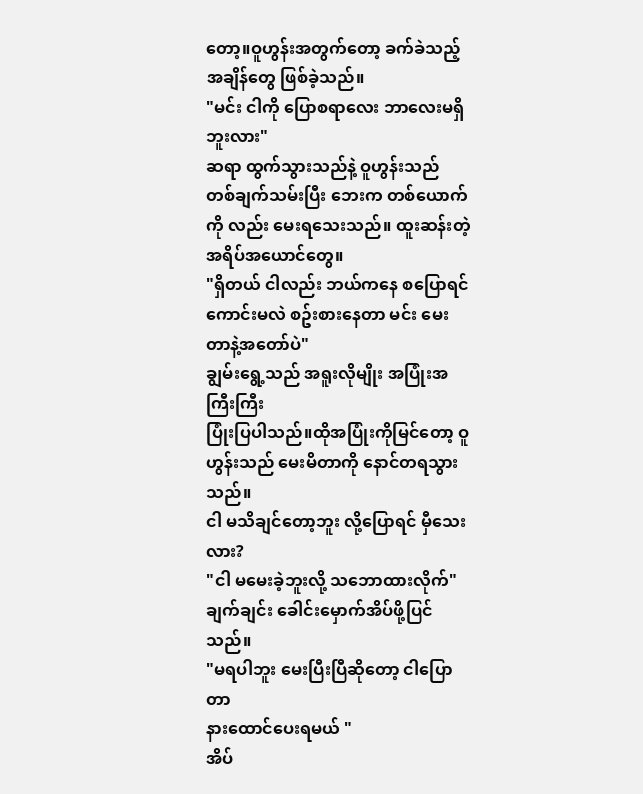တော့။ဝူဟွန်းအတွက်တော့ ခက်ခဲသည့် အချိန်တွေ ဖြစ်ခဲ့သည်။
"မင်း ငါကို ပြောစရာလေး ဘာလေးမရှိဘူးလား"
ဆရာ ထွက်သွားသည်နဲ့ ဝူဟွန်းသည်
တစ်ချက်သမ်းပြီး ဘေးက တစ်ယောက်ကို လည်း မေးရသေးသည်။ ထူးဆန်းတဲ့အရိပ်အယောင်တွေ။
"ရှိတယ် ငါလည်း ဘယ်ကနေ စပြောရင်ကောင်းမလဲ စဥ်းစားနေတာ မင်း မေးတာနဲ့အတော်ပဲ"
ချွမ်းရွေ့သည် အရူးလိုမျိုး အပြုံးအကြီးကြီး
ပြုံးပြပါသည်။ထိုအပြုံးကိုမြင်တော့ ဝူဟွန်းသည် မေးမိတာကို နောင်တရသွားသည်။
ငါ မသိချင်တော့ဘူး လို့ပြောရင် မှီသေးလား?
"ငါ မမေးခဲ့ဘူးလို့ သဘောထားလိုက်"
ချက်ချင်း ခေါင်းမှောက်အိပ်ဖို့ပြင်သည်။
"မရပါဘူး မေးပြီးပြီဆိုတော့ ငါပြောတာ
နားထောင်ပေးရမယ် "
အိပ်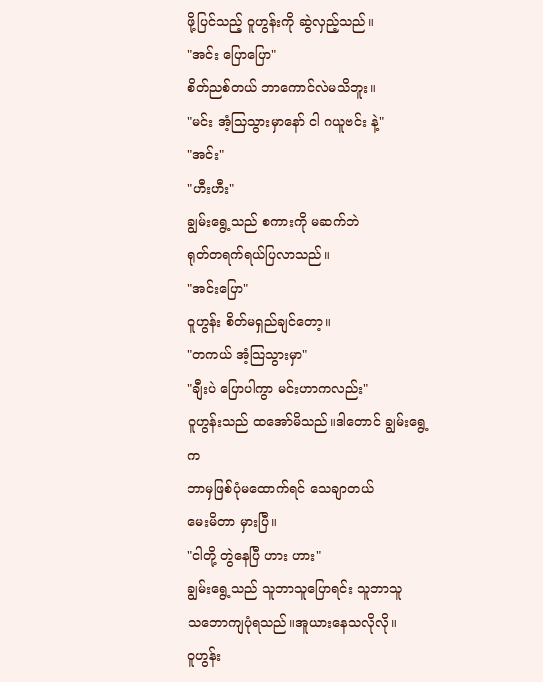ဖို့ပြင်သည့် ဝူဟွန်းကို ဆွဲလှည့်သည်။
"အင်း ပြောပြော"
စိတ်ညစ်တယ် ဘာကောင်လဲမသိဘူး။
"မင်း အံ့သြသွားမှာနော် ငါ ဂယူဗင်း နဲ့"
"အင်း"
"ဟီးဟီး"
ချွမ်းရွေ့သည် စကားကို မဆက်ဘဲ
ရုတ်တရက်ရယ်ပြလာသည်။
"အင်းပြော"
ဝူဟွန်း စိတ်မရှည်ချင်တော့။
"တကယ် အံ့သြသွားမှာ"
"ချီးပဲ ပြောပါကွာ မင်းဟာကလည်း"
ဝူဟွန်းသည် ထအော်မိသည်။ဒါတောင် ချွမ်းရွေ့က
ဘာမှဖြစ်ပုံမထောက်ရင် သေချာတယ်
မေးမိတာ မှားပြီ။
"ငါတို့ တွဲနေပြီ ဟား ဟား"
ချွမ်းရွေ့သည် သူဘာသူပြောရင်း သူဘာသူ
သဘောကျပုံရသည်။အူယားနေသလိုလို။
ဝူဟွန်း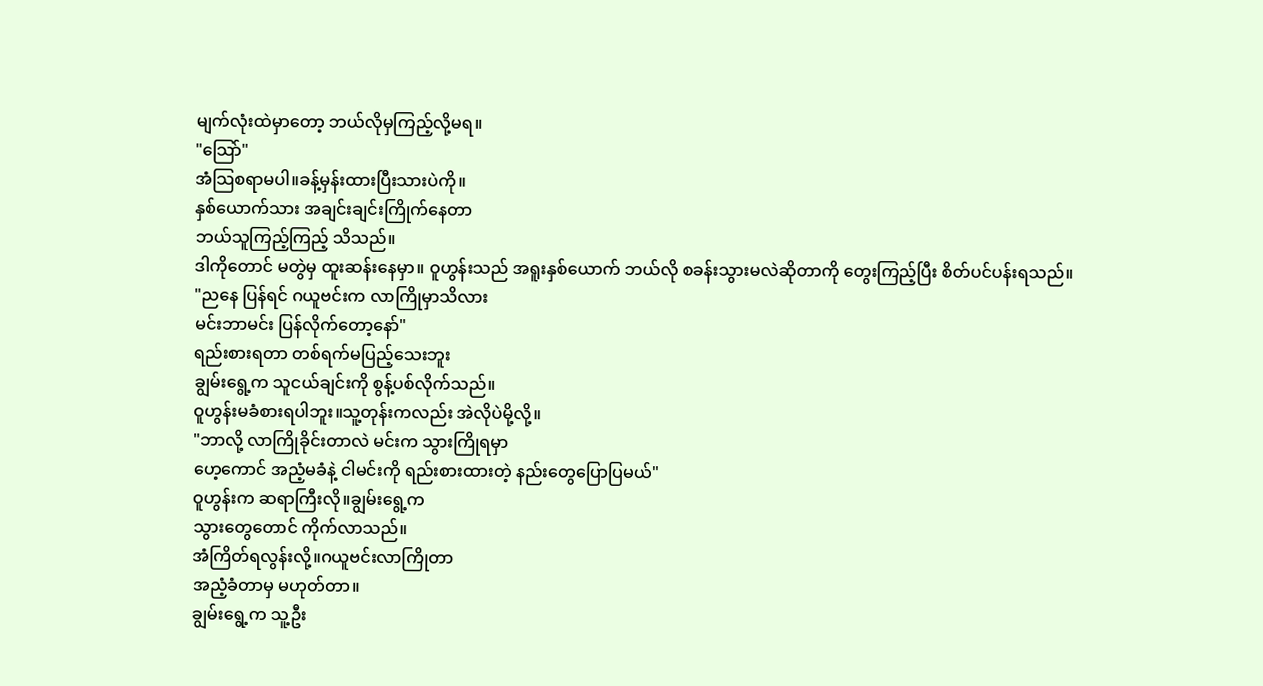မျက်လုံးထဲမှာတော့ ဘယ်လိုမှကြည့်လို့မရ။
"သြော်"
အံသြစရာမပါ။ခန့်မှန်းထားပြီးသားပဲကို။
နှစ်ယောက်သား အချင်းချင်းကြိုက်နေတာ
ဘယ်သူကြည့်ကြည့် သိသည်။
ဒါကိုတောင် မတွဲမှ ထူးဆန်းနေမှာ။ ဝူဟွန်းသည် အရူးနှစ်ယောက် ဘယ်လို စခန်းသွားမလဲဆိုတာကို တွေးကြည့်ပြီး စိတ်ပင်ပန်းရသည်။
"ညနေ ပြန်ရင် ဂယူဗင်းက လာကြိုမှာသိလား
မင်းဘာမင်း ပြန်လိုက်တော့နော်"
ရည်းစားရတာ တစ်ရက်မပြည့်သေးဘူး
ချွမ်းရွေ့က သူငယ်ချင်းကို စွန့်ပစ်လိုက်သည်။
ဝူဟွန်းမခံစားရပါဘူး။သူ့တုန်းကလည်း အဲလိုပဲမို့လို့။
"ဘာလို့ လာကြိုခိုင်းတာလဲ မင်းက သွားကြိုရမှာ
ဟေ့ကောင် အညံ့မခံနဲ့ ငါမင်းကို ရည်းစားထားတဲ့ နည်းတွေပြောပြမယ်"
ဝူဟွန်းက ဆရာကြီးလို။ချွမ်းရွေ့က
သွားတွေတောင် ကိုက်လာသည်။
အံကြိတ်ရလွန်းလို့။ဂယူဗင်းလာကြိုတာ
အညံ့ခံတာမှ မဟုတ်တာ။
ချွမ်းရွေ့က သူ့ဦး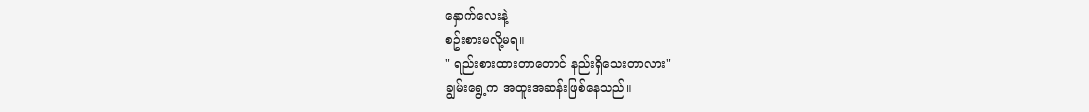နှောက်လေးနဲ့
စဥ်းစားမလို့မရ။
" ရည်းစားထားတာတောင် နည်းရှိသေးတာလား"
ချွမ်းရွေ့က အထူးအဆန်းဖြစ်နေသည်။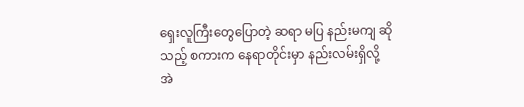ရှေးလူကြီးတွေပြောတဲ့ ဆရာ မပြ နည်းမကျ ဆို
သည့် စကားက နေရာတိုင်းမှာ နည်းလမ်းရှိလို့
အဲ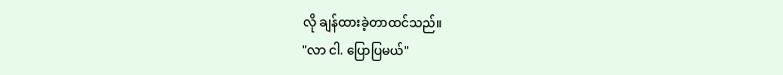လို ချန်ထားခဲ့တာထင်သည်။
"လာ ငါ. ပြောပြမယ်"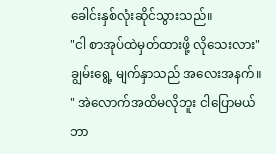ခေါင်းနှစ်လုံးဆိုင်သွားသည်။
"ငါ စာအုပ်ထဲမှတ်ထားဖို့ လိုသေးလား"
ချွမ်းရွေ့ မျက်နှာသည် အလေးအနက်။
" အဲလောက်အထိမလိုဘူး ငါပြောမယ်
ဘာ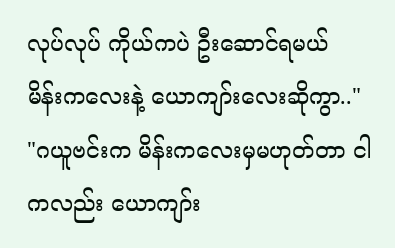လုပ်လုပ် ကိုယ်ကပဲ ဦးဆောင်ရမယ်
မိန်းကလေးနဲ့ ယောကျာ်းလေးဆိုကွာ.."
"ဂယူဗင်းက မိန်းကလေးမှမဟုတ်တာ ငါကလည်း ယောကျာ်း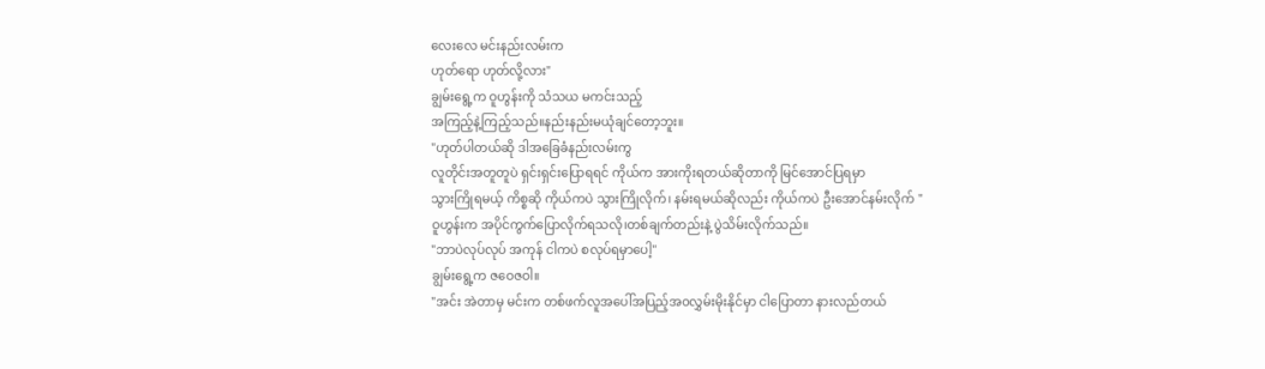လေးလေ မင်းနည်းလမ်းက
ဟုတ်ရော ဟုတ်လို့လား"
ချွမ်းရွေ့က ဝူဟွန်းကို သံသယ မကင်းသည့်
အကြည့်နဲ့ကြည့်သည်။နည်းနည်းမယုံချင်တော့ဘူး။
"ဟုတ်ပါတယ်ဆို ဒါအခြေခံနည်းလမ်းကွ
လူတိုင်းအတူတူပဲ ရှင်းရှင်းပြောရရင် ကိုယ်က အားကိုးရတယ်ဆိုတာကို မြင်အောင်ပြရမှာ
သွားကြိုရမယ့် ကိစ္စဆို ကိုယ်ကပဲ သွားကြိုလိုက်၊ နမ်းရမယ်ဆိုလည်း ကိုယ်ကပဲ ဦးအောင်နမ်းလိုက် "
ဝူဟွန်းက အပိုင်ကွက်ပြောလိုက်ရသလို၊တစ်ချက်တည်းနဲ့ ပွဲသိမ်းလိုက်သည်။
"ဘာပဲလုပ်လုပ် အကုန် ငါကပဲ စလုပ်ရမှာပေါ့"
ချွမ်းရွေ့က ဇဝေဇဝါ။
"အင်း အဲတာမှ မင်းက တစ်ဖက်လူအပေါ်အပြည့်အ၀လွှမ်းမိုးနိုင်မှာ ငါပြောတာ နားလည်တယ်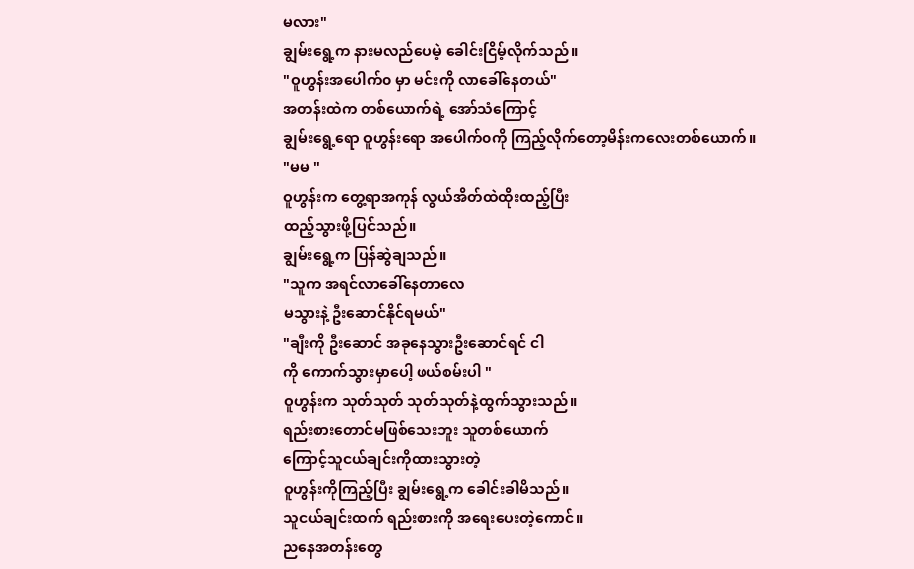မလား"
ချွမ်းရွေ့က နားမလည်ပေမဲ့ ခေါင်းငြိမ့်လိုက်သည်။
"ဝူဟွန်းအပေါက်၀ မှာ မင်းကို လာခေါ်နေတယ်"
အတန်းထဲက တစ်ယောက်ရဲ့ အော်သံကြောင့်
ချွမ်းရွေ့ရော ဝူဟွန်းရော အပေါက်၀ကို ကြည့်လိုက်တော့မိန်းကလေးတစ်ယောက်။
"မမ "
ဝူဟွန်းက တွေ့ရာအကုန် လွယ်အိတ်ထဲထိုးထည့်ပြီး
ထည့်သွားဖို့ပြင်သည်။
ချွမ်းရွေ့က ပြန်ဆွဲချသည်။
"သူက အရင်လာခေါ်နေတာလေ
မသွားနဲ့ ဦးဆောင်နိုင်ရမယ်"
"ချီးကို ဦးဆောင် အခုနေသွားဦးဆောင်ရင် ငါ
ကို ကောက်သွားမှာပေါ့ ဖယ်စမ်းပါ "
ဝူဟွန်းက သုတ်သုတ် သုတ်သုတ်နဲ့ထွက်သွားသည်။
ရည်းစားတောင်မဖြစ်သေးဘူး သူတစ်ယောက်
ကြောင့်သူငယ်ချင်းကိုထားသွားတဲ့
ဝူဟွန်းကိုကြည့်ပြီး ချွမ်းရွေ့က ခေါင်းခါမိသည်။
သူငယ်ချင်းထက် ရည်းစားကို အရေးပေးတဲ့ကောင်။
ညနေအတန်းတွေ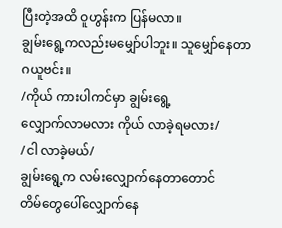ပြီးတဲ့အထိ ဝူဟွန်းက ပြန်မလာ။
ချွမ်းရွေ့ကလည်းမမျှော်ပါဘူး။ သူမျှော်နေတာ
ဂယူဗင်း။
/ကိုယ် ကားပါကင်မှာ ချွမ်းရွေ့
လျှောက်လာမလား ကိုယ် လာခဲ့ရမလား/
/ငါ လာခဲ့မယ်/
ချွမ်းရွေ့က လမ်းလျှောက်နေတာတောင်
တိမ်တွေပေါ်လျှောက်နေ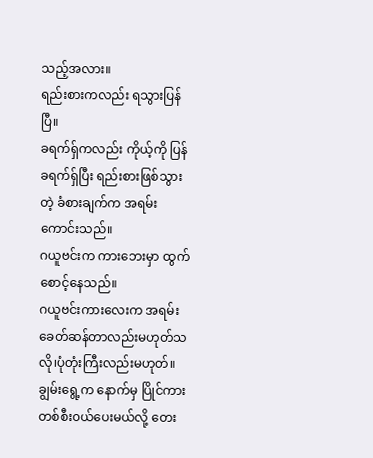သည့်အလား။
ရည်းစားကလည်း ရသွားပြန်ပြီ။
ခရက်ရှ်ကလည်း ကိုယ့်ကို ပြန်ခရက်ရှ်ပြီး ရည်းစားဖြစ်သွားတဲ့ ခံစားချက်က အရမ်းကောင်းသည်။
ဂယူဗင်းက ကားဘေးမှာ ထွက်စောင့်နေသည်။
ဂယူဗင်းကားလေးက အရမ်းခေတ်ဆန်တာလည်းမဟုတ်သလို၊ပုံတုံးကြီးလည်းမဟုတ်။
ချွမ်းရွေ့က နောက်မှ ပြိုင်ကားတစ်စီး၀ယ်ပေးမယ်လို့ တေး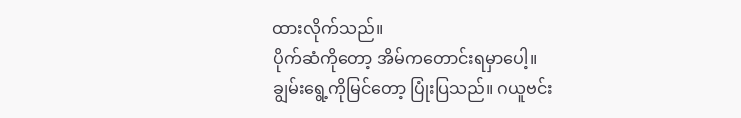ထားလိုက်သည်။
ပိုက်ဆံကိုတော့ အိမ်ကတောင်းရမှာပေါ့။
ချွမ်းရွေ့ကိုမြင်တော့ ပြုံးပြသည်။ ဂယူဗင်း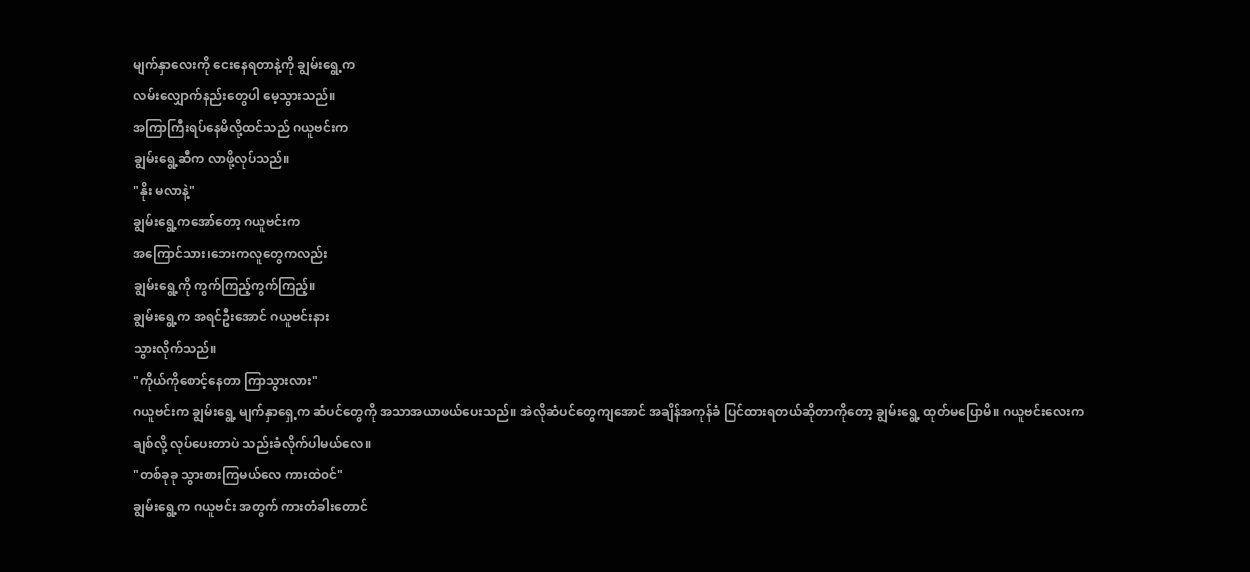မျက်နှာလေးကို ငေးနေရတာနဲ့ကို ချွမ်းရွေ့က
လမ်းလျှောက်နည်းတွေပါ မေ့သွားသည်။
အကြာကြီးရပ်နေမိလို့ထင်သည် ဂယူဗင်းက
ချွမ်းရွေ့ဆီက လာဖို့လုပ်သည်။
"နိုး မလာနဲ့"
ချွမ်းရွေ့ကအော်တော့ ဂယူဗင်းက
အကြောင်သား၊ဘေးကလူတွေကလည်း
ချွမ်းရွေ့ကို ကွက်ကြည့်ကွက်ကြည့်။
ချွမ်းရွေ့က အရင်ဦးအောင် ဂယူဗင်းနား
သွားလိုက်သည်။
"ကိုယ်ကိုစောင့်နေတာ ကြာသွားလား"
ဂယူဗင်းက ချွမ်းရွေ့ မျက်နှာရှေ့က ဆံပင်တွေကို အသာအယာဖယ်ပေးသည်။ အဲလိုဆံပင်တွေကျအောင် အချိန်အကုန်ခံ ပြင်ထားရတယ်ဆိုတာကိုတော့ ချွမ်းရွေ့ ထုတ်မပြောမိ။ ဂယူဗင်းလေးက
ချစ်လို့ လုပ်ပေးတာပဲ သည်းခံလိုက်ပါမယ်လေ။
"တစ်ခုခု သွားစားကြမယ်လေ ကားထဲ၀င်"
ချွမ်းရွေ့က ဂယူဗင်း အတွက် ကားတံခါးတောင်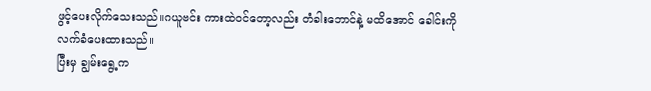ဖွင့်ပေးလိုက်သေးသည်။ဂယူဗင်း ကားထဲ၀င်တော့လည်း တံခါးဘောင်နဲ့ မထိအောင် ခေါင်းကို
လက်ခံပေးထားသည်။
ပြီးမှ ချွမ်းရွေ့က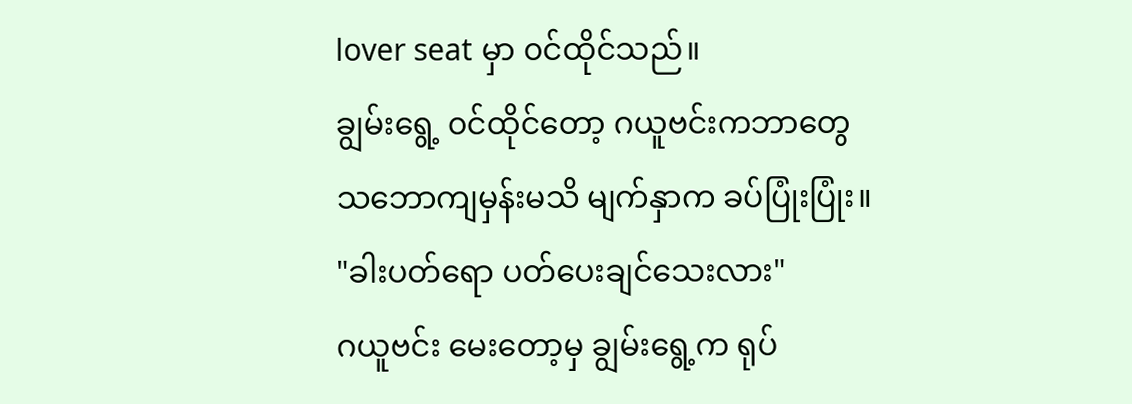lover seat မှာ ၀င်ထိုင်သည်။
ချွမ်းရွေ့ ၀င်ထိုင်တော့ ဂယူဗင်းကဘာတွေ
သဘောကျမှန်းမသိ မျက်နှာက ခပ်ပြုံးပြုံး။
"ခါးပတ်ရော ပတ်ပေးချင်သေးလား"
ဂယူဗင်း မေးတော့မှ ချွမ်းရွေ့က ရုပ်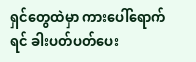ရှင်တွေထဲမှာ ကားပေါ်ရောက်ရင် ခါးပတ်ပတ်ပေး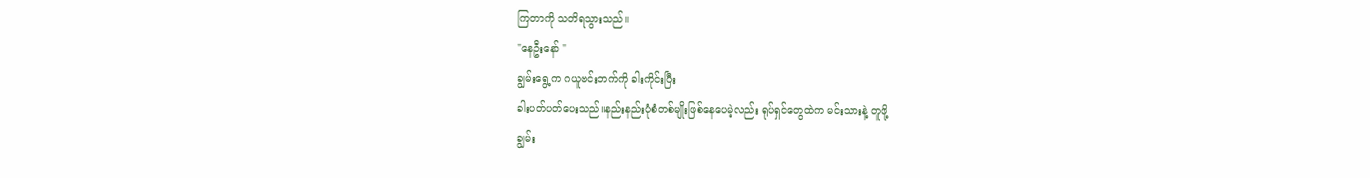ကြတာကို သတိရသွားသည်။
"နေဦးနော် "
ချွမ်းရွေ့က ဂယူဗင်းဘက်ကို ခါးကိုင်းပြီး
ခါးပတ်ပတ်ပေးသည်။နည်းနည်းပုံစံတစ်မျိုးဖြစ်နေပေမဲ့လည်း ရုပ်ရှင်တွေထဲက မင်းသားနဲ့ တူဖို့
ချွမ်း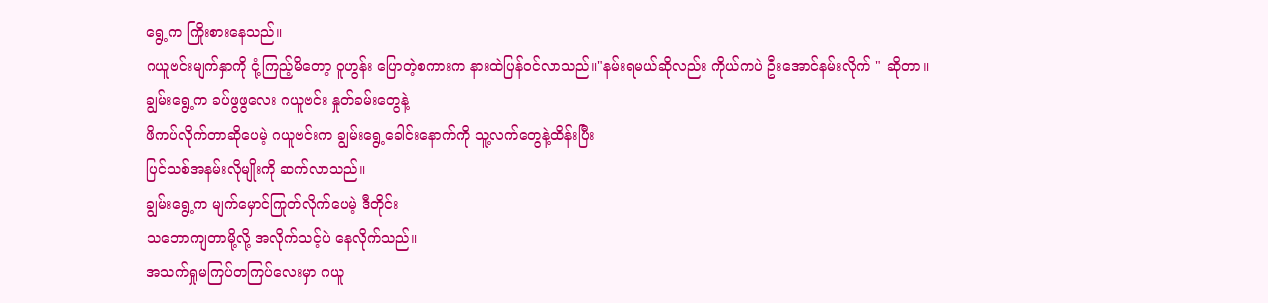ရွေ့က ကြိုးစားနေသည်။
ဂယူဗင်းမျက်နှာကို ငုံ့ကြည့်မိတော့ ဝူဟွန်း ပြောတဲ့စကားက နားထဲပြန်၀င်လာသည်။"နမ်းရမယ်ဆိုလည်း ကိုယ်ကပဲ ဦးအောင်နမ်းလိုက် " ဆိုတာ။
ချွမ်းရွေ့က ခပ်ဖွဖွလေး ဂယူဗင်း နှုတ်ခမ်းတွေနဲ့
ဖိကပ်လိုက်တာဆိုပေမဲ့ ဂယူဗင်းက ချွမ်းရွေ့ခေါင်းနောက်ကို သူ့လက်တွေနဲ့ထိန်းပြီး
ပြင်သစ်အနမ်းလိုမျိုးကို ဆက်လာသည်။
ချွမ်းရွေ့က မျက်မှောင်ကြုတ်လိုက်ပေမဲ့ ဒီတိုင်း
သဘောကျတာမို့လို့ အလိုက်သင့်ပဲ နေလိုက်သည်။
အသက်ရှုမကြပ်တကြပ်လေးမှာ ဂယူ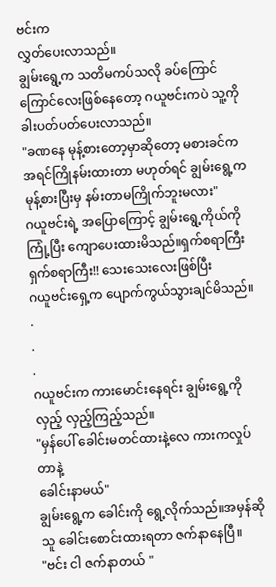ဗင်းက
လွှတ်ပေးလာသည်။
ချွမ်းရွေ့က သတိမကပ်သလို ခပ်ကြောင်ကြောင်လေးဖြစ်နေတော့ ဂယူဗင်းကပဲ သူ့ကို
ခါးပတ်ပတ်ပေးလာသည်။
"ခဏနေ မုန့်စားတော့မှာဆိုတော့ မစားခင်က
အရင်ကြိုနမ်းထားတာ မဟုတ်ရင် ချွမ်းရွေ့က
မုန့်စားပြီးမှ နမ်းတာမကြိုက်ဘူးမလား"
ဂယူဗင်းရဲ့ အပြောကြောင့် ချွမ်းရွေ့ကိုယ်ကို
ကြုံ့ပြီး ကျောပေးထားမိသည်။ရှက်စရာကြီး
ရှက်စရာကြီး!! သေးသေးလေးဖြစ်ပြီး
ဂယူဗင်းရှေ့က ပျောက်ကွယ်သွားချင်မိသည်။
.
.
.
ဂယူဗင်းက ကားမောင်းနေရင်း ချွမ်းရွေ့ကို
လှည့် လှည့်ကြည့်သည်။
"မှန်ပေါ် ခေါင်းမတင်ထားနဲ့လေ ကားကလှုပ်တာနဲ့
ခေါင်းနာမယ်"
ချွမ်းရွေ့က ခေါင်းကို ရွေ့လိုက်သည်။အမှန်ဆို
သူ ခေါင်းစောင်းထားရတာ ဇက်နာနေပြီ။
"ဗင်း ငါ ဇက်နာတယ် "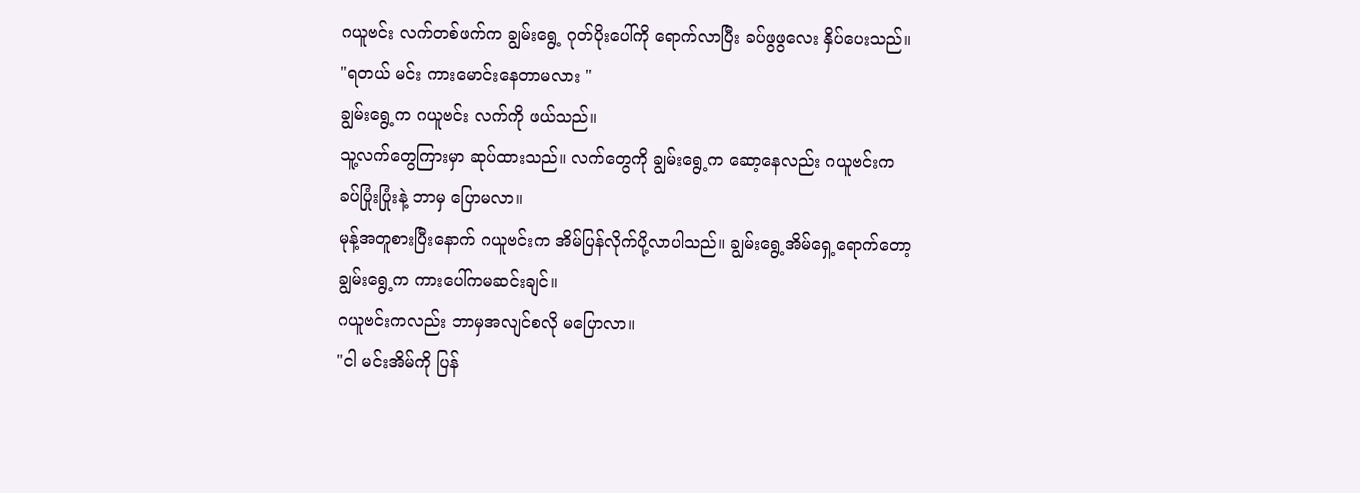ဂယူဗင်း လက်တစ်ဖက်က ချွမ်းရွေ့ ဂုတ်ပိုးပေါ်ကို ရောက်လာပြီး ခပ်ဖွဖွလေး နှိပ်ပေးသည်။
"ရတယ် မင်း ကားမောင်းနေတာမလား "
ချွမ်းရွေ့က ဂယူဗင်း လက်ကို ဖယ်သည်။
သူ့လက်တွေကြားမှာ ဆုပ်ထားသည်။ လက်တွေကို ချွမ်းရွေ့က ဆော့နေလည်း ဂယူဗင်းက
ခပ်ပြုံးပြုံးနဲ့ ဘာမှ ပြောမလာ။
မုန့်အတူစားပြီးနောက် ဂယူဗင်းက အိမ်ပြန်လိုက်ပို့လာပါသည်။ ချွမ်းရွေ့အိမ်ရှေ့ရောက်တော့
ချွမ်းရွေ့က ကားပေါ်ကမဆင်းချင်။
ဂယူဗင်းကလည်း ဘာမှအလျင်စလို မပြောလာ။
"ငါ မင်းအိမ်ကို ပြန်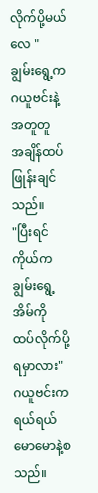လိုက်ပို့မယ်လေ "
ချွမ်းရွေ့က ဂယူဗင်းနဲ့ အတူတူ
အချိန်ထပ်ဖြုန်းချင်သည်။
"ပြီးရင် ကိုယ်က ချွမ်းရွေ့ အိမ်ကို ထပ်လိုက်ပို့ရမှာလား"
ဂယူဗင်းက ရယ်ရယ်မောမောနဲ့စသည်။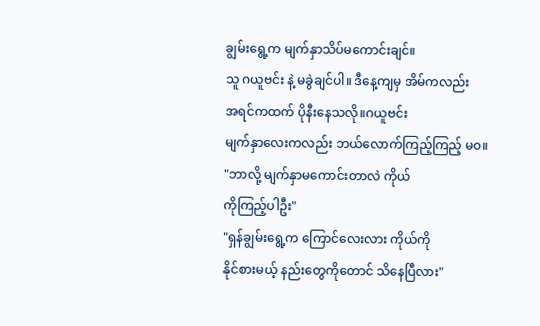ချွမ်းရွေ့က မျက်နှာသိပ်မကောင်းချင်။
သူ ဂယူဗင်း နဲ့ မခွဲချင်ပါ။ ဒီနေ့ကျမှ အိမ်ကလည်း
အရင်ကထက် ပိုနီးနေသလို။ဂယူဗင်း
မျက်နှာလေးကလည်း ဘယ်လောက်ကြည့်ကြည့် မ၀။
"ဘာလို့ မျက်နှာမကောင်းတာလဲ ကိုယ်
ကိုကြည့်ပါဦး"
"ရှန်ချွမ်းရွေ့က ကြောင်လေးလား ကိုယ်ကို
နိုင်စားမယ့် နည်းတွေကိုတောင် သိနေပြီလား"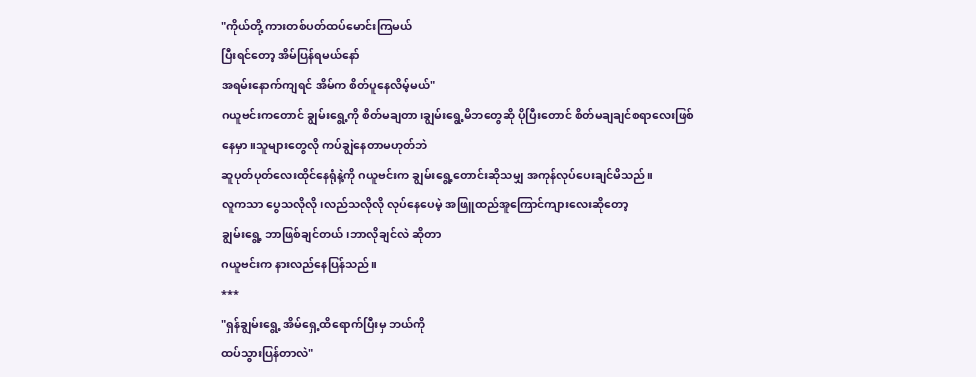"ကိုယ်တို့ ကားတစ်ပတ်ထပ်မောင်းကြမယ်
ပြီးရင်တော့ အိမ်ပြန်ရမယ်နော်
အရမ်းနောက်ကျရင် အိမ်က စိတ်ပူနေလိမ့်မယ်"
ဂယူဗင်းကတောင် ချွမ်းရွေ့ကို စိတ်မချတာ၊ချွမ်းရွေ့မိဘတွေဆို ပိုပြီးတောင် စိတ်မချချင်စရာလေးဖြစ်နေမှာ။သူများတွေလို ကပ်ချွဲနေတာမဟုတ်ဘဲ
ဆူပုတ်ပုတ်လေးထိုင်နေရုံနဲ့ကို ဂယူဗင်းက ချွမ်းရွေ့တောင်းဆိုသမျှ အကုန်လုပ်ပေးချင်မိသည်။
လူကသာ ပွေသလိုလို၊လည်သလိုလို လုပ်နေပေမဲ့ အဖြူထည်အူကြောင်ကျားလေးဆိုတော့
ချွမ်းရွေ့ ဘာဖြစ်ချင်တယ်၊ဘာလိုချင်လဲ ဆိုတာ
ဂယူဗင်းက နားလည်နေပြန်သည်။
***
"ရှန်ချွမ်းရွေ့ အိမ်ရှေ့ထိရောက်ပြီးမှ ဘယ်ကို
ထပ်သွားပြန်တာလဲ"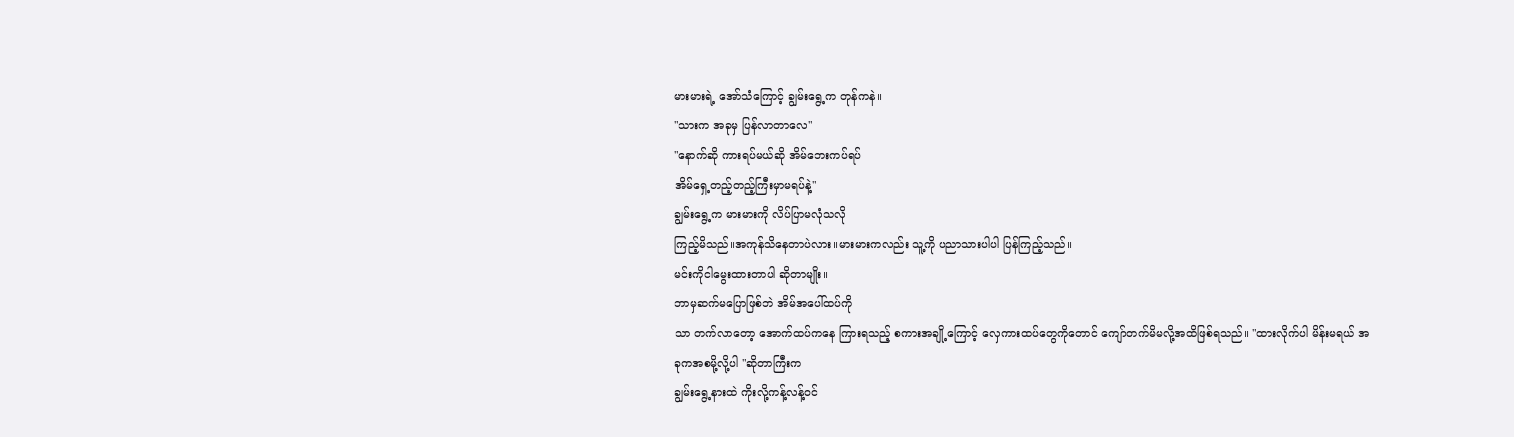မားမားရဲ့ အော်သံကြောင့် ချွမ်းရွေ့က တုန်ကနဲ။
"သားက အခုမှ ပြန်လာတာလေ"
"နောက်ဆို ကားရပ်မယ်ဆို အိမ်ဘေးကပ်ရပ်
အိမ်ရှေ့တည့်တည့်ကြီးမှာမရပ်နဲ့"
ချွမ်းရွေ့က မားမားကို လိပ်ပြာမလုံသလို
ကြည့်မိသည်။အကုန်သိနေတာပဲလား။မားမားကလည်း သူ့ကို ပညာသားပါပါ ပြန်ကြည့်သည်။
မင်းကိုငါမွေးထားတာပါ ဆိုတာမျိုး။
ဘာမှဆက်မပြောဖြစ်ဘဲ အိမ်အပေါ်ထပ်ကို
သာ တက်လာတော့ အောက်ထပ်ကနေ ကြားရသည့် စကားအချို့ကြောင့် လှေကားထပ်တွေကိုတောင် ကျော်တက်မိမလို့အထိဖြစ်ရသည်။ "ထားလိုက်ပါ မိန်းမရယ် အခုကအစမို့လို့ပါ "ဆိုတာကြီးက
ချွမ်းရွေ့နားထဲ ကိုးလို့ကန့်လန့်၀င်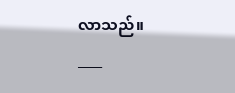လာသည်။
____